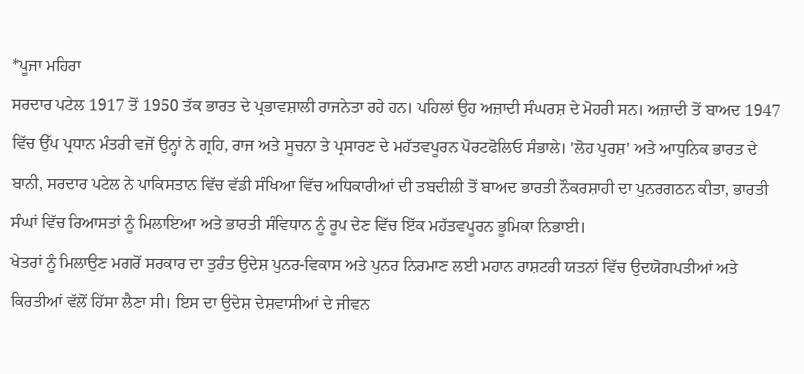*ਪੂਜਾ ਮਹਿਰਾ
ਸਰਦਾਰ ਪਟੇਲ 1917 ਤੋਂ 1950 ਤੱਕ ਭਾਰਤ ਦੇ ਪ੍ਰਭਾਵਸ਼ਾਲੀ ਰਾਜਨੇਤਾ ਰਹੇ ਹਨ। ਪਹਿਲਾਂ ਉਹ ਅਜ਼ਾਦੀ ਸੰਘਰਸ਼ ਦੇ ਮੋਹਰੀ ਸਨ। ਅਜ਼ਾਦੀ ਤੋਂ ਬਾਅਦ 1947 ਵਿੱਚ ਉੱਪ ਪ੍ਰਧਾਨ ਮੰਤਰੀ ਵਜੋਂ ਉਨ੍ਹਾਂ ਨੇ ਗ੍ਰਹਿ, ਰਾਜ ਅਤੇ ਸੂਚਨਾ ਤੇ ਪ੍ਰਸਾਰਣ ਦੇ ਮਹੱਤਵਪੂਰਨ ਪੋਰਟਫੋਲਿਓ ਸੰਭਾਲੇ। 'ਲੋਹ ਪੁਰਸ਼' ਅਤੇ ਆਧੁਨਿਕ ਭਾਰਤ ਦੇ ਬਾਨੀ, ਸਰਦਾਰ ਪਟੇਲ ਨੇ ਪਾਕਿਸਤਾਨ ਵਿੱਚ ਵੱਡੀ ਸੰਖਿਆ ਵਿੱਚ ਅਧਿਕਾਰੀਆਂ ਦੀ ਤਬਦੀਲੀ ਤੋਂ ਬਾਅਦ ਭਾਰਤੀ ਨੌਕਰਸ਼ਾਹੀ ਦਾ ਪੁਨਰਗਠਨ ਕੀਤਾ, ਭਾਰਤੀ ਸੰਘਾਂ ਵਿੱਚ ਰਿਆਸਤਾਂ ਨੂੰ ਮਿਲਾਇਆ ਅਤੇ ਭਾਰਤੀ ਸੰਵਿਧਾਨ ਨੂੰ ਰੂਪ ਦੇਣ ਵਿੱਚ ਇੱਕ ਮਹੱਤਵਪੂਰਨ ਭੂਮਿਕਾ ਨਿਭਾਈ।
ਖੇਤਰਾਂ ਨੂੰ ਮਿਲਾਉਣ ਮਗਰੋਂ ਸਰਕਾਰ ਦਾ ਤੁਰੰਤ ਉਦੇਸ਼ ਪੁਨਰ-ਵਿਕਾਸ ਅਤੇ ਪੁਨਰ ਨਿਰਮਾਣ ਲਈ ਮਹਾਨ ਰਾਸ਼ਟਰੀ ਯਤਨਾਂ ਵਿੱਚ ਉਦਯੋਗਪਤੀਆਂ ਅਤੇ ਕਿਰਤੀਆਂ ਵੱਲੋਂ ਹਿੱਸਾ ਲੈਣਾ ਸੀ। ਇਸ ਦਾ ਉਦੇਸ਼ ਦੇਸ਼ਵਾਸੀਆਂ ਦੇ ਜੀਵਨ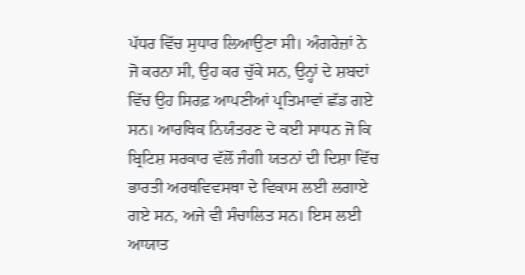ਪੱਧਰ ਵਿੱਚ ਸੁਧਾਰ ਲਿਆਉਣਾ ਸੀ। ਅੰਗਰੇਜ਼ਾਂ ਨੇ ਜੋ ਕਰਨਾ ਸੀ, ਉਹ ਕਰ ਚੁੱਕੇ ਸਨ, ਉਨ੍ਹਾਂ ਦੇ ਸ਼ਬਦਾਂ ਵਿੱਚ ਉਹ ਸਿਰਫ਼ ਆਪਣੀਆਂ ਪ੍ਰਤਿਮਾਵਾਂ ਛੱਡ ਗਏ ਸਨ। ਆਰਥਿਕ ਨਿਯੰਤਰਣ ਦੇ ਕਈ ਸਾਧਨ ਜੋ ਕਿ ਬ੍ਰਿਟਿਸ਼ ਸਰਕਾਰ ਵੱਲੋਂ ਜੰਗੀ ਯਤਨਾਂ ਦੀ ਦਿਸ਼ਾ ਵਿੱਚ ਭਾਰਤੀ ਅਰਥਵਿਵਸਥਾ ਦੇ ਵਿਕਾਸ ਲਈ ਲਗਾਏ ਗਏ ਸਨ, ਅਜੇ ਵੀ ਸੰਚਾਲਿਤ ਸਨ। ਇਸ ਲਈ ਆਯਾਤ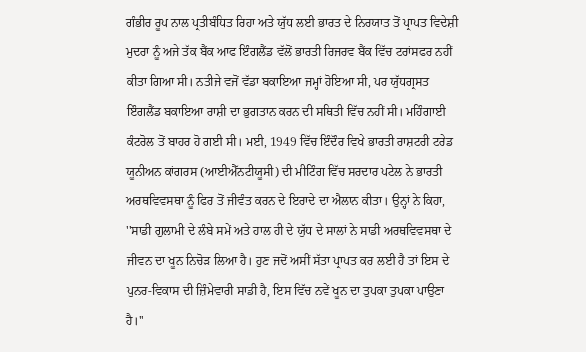ਗੰਭੀਰ ਰੂਪ ਨਾਲ ਪ੍ਰਤੀਬੰਧਿਤ ਰਿਹਾ ਅਤੇ ਯੁੱਧ ਲਈ ਭਾਰਤ ਦੇ ਨਿਰਯਾਤ ਤੋਂ ਪ੍ਰਾਪਤ ਵਿਦੇਸ਼ੀ ਮੁਦਰਾ ਨੂੰ ਅਜੇ ਤੱਕ ਬੈਂਕ ਆਫ ਇੰਗਲੈਂਡ ਵੱਲੋਂ ਭਾਰਤੀ ਰਿਜਰਵ ਬੈਂਕ ਵਿੱਚ ਟਰਾਂਸਫਰ ਨਹੀਂ ਕੀਤਾ ਗਿਆ ਸੀ। ਨਤੀਜੇ ਵਜੋਂ ਵੱਡਾ ਬਕਾਇਆ ਜਮ੍ਹਾਂ ਹੋਇਆ ਸੀ, ਪਰ ਯੁੱਧਗ੍ਰਸਤ ਇੰਗਲੈਂਡ ਬਕਾਇਆ ਰਾਸ਼ੀ ਦਾ ਭੁਗਤਾਨ ਕਰਨ ਦੀ ਸਥਿਤੀ ਵਿੱਚ ਨਹੀਂ ਸੀ। ਮਹਿੰਗਾਈ ਕੰਟਰੋਲ ਤੋਂ ਬਾਹਰ ਹੋ ਗਈ ਸੀ। ਮਈ, 1949 ਵਿੱਚ ਇੰਦੌਰ ਵਿਖੇ ਭਾਰਤੀ ਰਾਸ਼ਟਰੀ ਟਰੇਡ ਯੂਨੀਅਨ ਕਾਂਗਰਸ (ਆਈਐੱਨਟੀਯੂਸੀ) ਦੀ ਮੀਟਿੰਗ ਵਿੱਚ ਸਰਦਾਰ ਪਟੇਲ ਨੇ ਭਾਰਤੀ ਅਰਥਵਿਵਸਥਾ ਨੂੰ ਫਿਰ ਤੋਂ ਜੀਵੰਤ ਕਰਨ ਦੇ ਇਰਾਦੇ ਦਾ ਐਲਾਨ ਕੀਤਾ। ਉਨ੍ਹਾਂ ਨੇ ਕਿਹਾ, ''ਸਾਡੀ ਗੁਲਾਮੀ ਦੇ ਲੰਬੇ ਸਮੇਂ ਅਤੇ ਹਾਲ ਹੀ ਦੇ ਯੁੱਧ ਦੇ ਸਾਲਾਂ ਨੇ ਸਾਡੀ ਅਰਥਵਿਵਸਥਾ ਦੇ ਜੀਵਨ ਦਾ ਖੂਨ ਨਿਚੋੜ ਲਿਆ ਹੈ। ਹੁਣ ਜਦੋਂ ਅਸੀਂ ਸੱਤਾ ਪ੍ਰਾਪਤ ਕਰ ਲਈ ਹੈ ਤਾਂ ਇਸ ਦੇ ਪੁਨਰ-ਵਿਕਾਸ ਦੀ ਜ਼ਿੰਮੇਵਾਰੀ ਸਾਡੀ ਹੈ, ਇਸ ਵਿੱਚ ਨਵੇਂ ਖੂਨ ਦਾ ਤੁਪਕਾ ਤੁਪਕਾ ਪਾਉਣਾ ਹੈ।''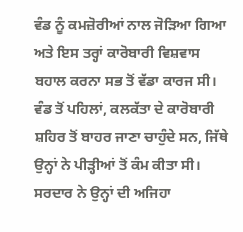ਵੰਡ ਨੂੰ ਕਮਜ਼ੋਰੀਆਂ ਨਾਲ ਜੋੜਿਆ ਗਿਆ ਅਤੇ ਇਸ ਤਰ੍ਹਾਂ ਕਾਰੋਬਾਰੀ ਵਿਸ਼ਵਾਸ ਬਹਾਲ ਕਰਨਾ ਸਭ ਤੋਂ ਵੱਡਾ ਕਾਰਜ ਸੀ। ਵੰਡ ਤੋਂ ਪਹਿਲਾਂ, ਕਲਕੱਤਾ ਦੇ ਕਾਰੋਬਾਰੀ ਸ਼ਹਿਰ ਤੋਂ ਬਾਹਰ ਜਾਣਾ ਚਾਹੁੰਦੇ ਸਨ, ਜਿੱਥੇ ਉਨ੍ਹਾਂ ਨੇ ਪੀੜ੍ਹੀਆਂ ਤੋਂ ਕੰਮ ਕੀਤਾ ਸੀ। ਸਰਦਾਰ ਨੇ ਉਨ੍ਹਾਂ ਦੀ ਅਜਿਹਾ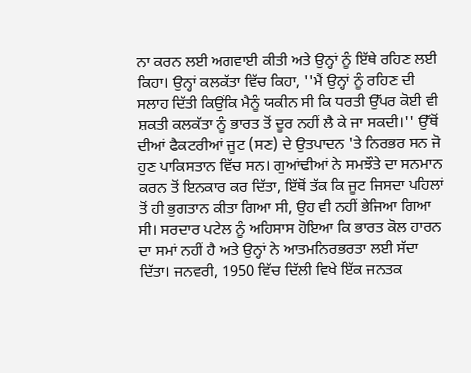ਨਾ ਕਰਨ ਲਈ ਅਗਵਾਈ ਕੀਤੀ ਅਤੇ ਉਨ੍ਹਾਂ ਨੂੰ ਇੱਥੇ ਰਹਿਣ ਲਈ ਕਿਹਾ। ਉਨ੍ਹਾਂ ਕਲਕੱਤਾ ਵਿੱਚ ਕਿਹਾ, ''ਮੈਂ ਉਨ੍ਹਾਂ ਨੂੰ ਰਹਿਣ ਦੀ ਸਲਾਹ ਦਿੱਤੀ ਕਿਉਂਕਿ ਮੈਨੂੰ ਯਕੀਨ ਸੀ ਕਿ ਧਰਤੀ ਉੱਪਰ ਕੋਈ ਵੀ ਸ਼ਕਤੀ ਕਲਕੱਤਾ ਨੂੰ ਭਾਰਤ ਤੋਂ ਦੂਰ ਨਹੀਂ ਲੈ ਕੇ ਜਾ ਸਕਦੀ।'' ਉੱਥੋਂ ਦੀਆਂ ਫੈਕਟਰੀਆਂ ਜੂਟ (ਸਣ) ਦੇ ਉਤਪਾਦਨ 'ਤੇ ਨਿਰਭਰ ਸਨ ਜੋ ਹੁਣ ਪਾਕਿਸਤਾਨ ਵਿੱਚ ਸਨ। ਗੁਆਂਢੀਆਂ ਨੇ ਸਮਝੌਤੇ ਦਾ ਸਨਮਾਨ ਕਰਨ ਤੋਂ ਇਨਕਾਰ ਕਰ ਦਿੱਤਾ, ਇੱਥੋਂ ਤੱਕ ਕਿ ਜੂਟ ਜਿਸਦਾ ਪਹਿਲਾਂ ਤੋਂ ਹੀ ਭੁਗਤਾਨ ਕੀਤਾ ਗਿਆ ਸੀ, ਉਹ ਵੀ ਨਹੀਂ ਭੇਜਿਆ ਗਿਆ ਸੀ। ਸਰਦਾਰ ਪਟੇਲ ਨੂੰ ਅਹਿਸਾਸ ਹੋਇਆ ਕਿ ਭਾਰਤ ਕੋਲ ਹਾਰਨ ਦਾ ਸਮਾਂ ਨਹੀਂ ਹੈ ਅਤੇ ਉਨ੍ਹਾਂ ਨੇ ਆਤਮਨਿਰਭਰਤਾ ਲਈ ਸੱਦਾ ਦਿੱਤਾ। ਜਨਵਰੀ, 1950 ਵਿੱਚ ਦਿੱਲੀ ਵਿਖੇ ਇੱਕ ਜਨਤਕ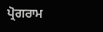ਪ੍ਰੋਗਰਾਮ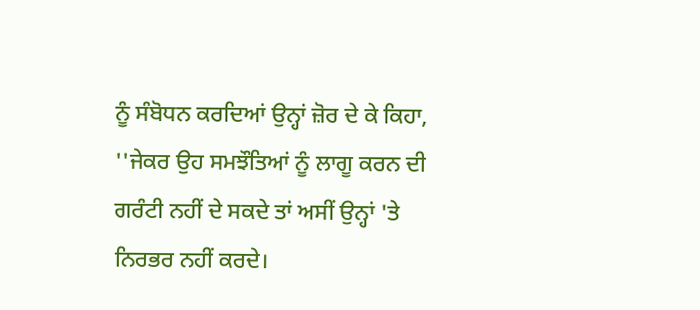ਨੂੰ ਸੰਬੋਧਨ ਕਰਦਿਆਂ ਉਨ੍ਹਾਂ ਜ਼ੋਰ ਦੇ ਕੇ ਕਿਹਾ, ''ਜੇਕਰ ਉਹ ਸਮਝੌਤਿਆਂ ਨੂੰ ਲਾਗੂ ਕਰਨ ਦੀ ਗਰੰਟੀ ਨਹੀਂ ਦੇ ਸਕਦੇ ਤਾਂ ਅਸੀਂ ਉਨ੍ਹਾਂ 'ਤੇ ਨਿਰਭਰ ਨਹੀਂ ਕਰਦੇ।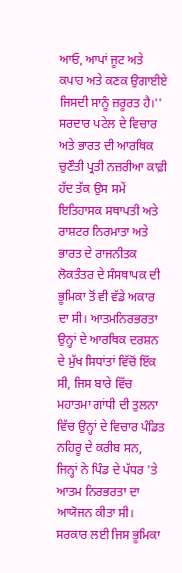ਆਓ, ਆਪਾਂ ਜੂਟ ਅਤੇ ਕਪਾਹ ਅਤੇ ਕਣਕ ਉਗਾਈਏ ਜਿਸਦੀ ਸਾਨੂੰ ਜ਼ਰੂਰਤ ਹੈ।''
ਸਰਦਾਰ ਪਟੇਲ ਦੇ ਵਿਚਾਰ ਅਤੇ ਭਾਰਤ ਦੀ ਆਰਥਿਕ ਚੁਣੌਤੀ ਪ੍ਰਤੀ ਨਜ਼ਰੀਆ ਕਾਫ਼ੀ ਹੱਦ ਤੱਕ ਉਸ ਸਮੇਂ ਇਤਿਹਾਸਕ ਸਥਾਪਤੀ ਅਤੇ ਰਾਸ਼ਟਰ ਨਿਰਮਾਤਾ ਅਤੇ ਭਾਰਤ ਦੇ ਰਾਜਨੀਤਕ ਲੋਕਤੰਤਰ ਦੇ ਸੰਸਥਾਪਕ ਦੀ ਭੂਮਿਕਾ ਤੋਂ ਵੀ ਵੱਡੇ ਅਕਾਰ ਦਾ ਸੀ। ਆਤਮਨਿਰਭਰਤਾ ਉਨ੍ਹਾਂ ਦੇ ਆਰਥਿਕ ਦਰਸ਼ਨ ਦੇ ਮੁੱਖ ਸਿਧਾਂਤਾਂ ਵਿੱਚੋਂ ਇੱਕ ਸੀ, ਜਿਸ ਬਾਰੇ ਵਿੱਚ ਮਹਾਤਮਾ ਗਾਂਧੀ ਦੀ ਤੁਲਨਾ ਵਿੱਚ ਉਨ੍ਹਾਂ ਦੇ ਵਿਚਾਰ ਪੰਡਿਤ ਨਹਿਰੂ ਦੇ ਕਰੀਬ ਸਨ, ਜਿਨ੍ਹਾਂ ਨੇ ਪਿੰਡ ਦੇ ਪੱਧਰ 'ਤੇ ਆਤਮ ਨਿਰਭਰਤਾ ਦਾ ਆਯੋਜਨ ਕੀਤਾ ਸੀ। ਸਰਕਾਰ ਲਈ ਜਿਸ ਭੂਮਿਕਾ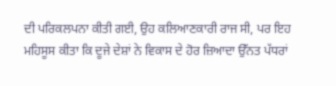ਦੀ ਪਰਿਕਲਪਨਾ ਕੀਤੀ ਗਈ, ਉਹ ਕਲਿਆਣਕਾਰੀ ਰਾਜ ਸੀ, ਪਰ ਇਹ ਮਹਿਸੂਸ ਕੀਤਾ ਕਿ ਦੂਜੇ ਦੇਸ਼ਾਂ ਨੇ ਵਿਕਾਸ ਦੇ ਹੋਰ ਜ਼ਿਆਦਾ ਉੱਨਤ ਪੱਧਰਾਂ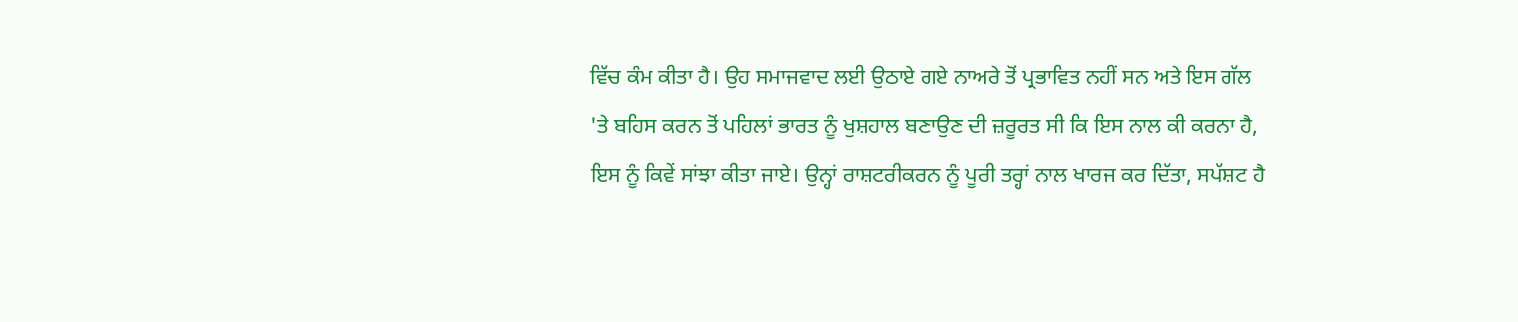ਵਿੱਚ ਕੰਮ ਕੀਤਾ ਹੈ। ਉਹ ਸਮਾਜਵਾਦ ਲਈ ਉਠਾਏ ਗਏ ਨਾਅਰੇ ਤੋਂ ਪ੍ਰਭਾਵਿਤ ਨਹੀਂ ਸਨ ਅਤੇ ਇਸ ਗੱਲ 'ਤੇ ਬਹਿਸ ਕਰਨ ਤੋਂ ਪਹਿਲਾਂ ਭਾਰਤ ਨੂੰ ਖੁਸ਼ਹਾਲ ਬਣਾਉਣ ਦੀ ਜ਼ਰੂਰਤ ਸੀ ਕਿ ਇਸ ਨਾਲ ਕੀ ਕਰਨਾ ਹੈ, ਇਸ ਨੂੰ ਕਿਵੇਂ ਸਾਂਝਾ ਕੀਤਾ ਜਾਏ। ਉਨ੍ਹਾਂ ਰਾਸ਼ਟਰੀਕਰਨ ਨੂੰ ਪੂਰੀ ਤਰ੍ਹਾਂ ਨਾਲ ਖਾਰਜ ਕਰ ਦਿੱਤਾ, ਸਪੱਸ਼ਟ ਹੈ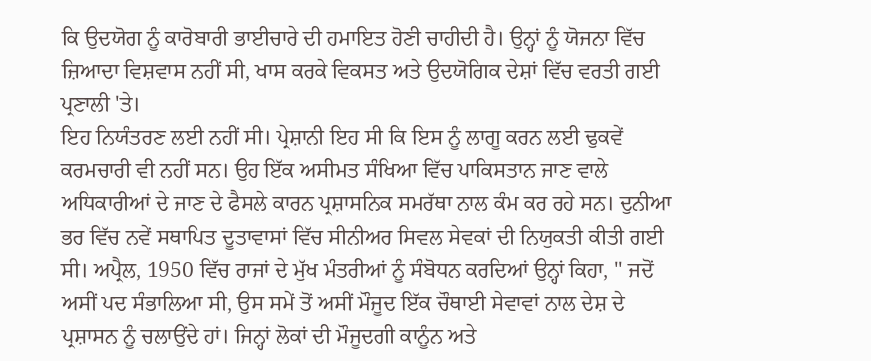ਕਿ ਉਦਯੋਗ ਨੂੰ ਕਾਰੋਬਾਰੀ ਭਾਈਚਾਰੇ ਦੀ ਹਮਾਇਤ ਹੋਣੀ ਚਾਹੀਦੀ ਹੈ। ਉਨ੍ਹਾਂ ਨੂੰ ਯੋਜਨਾ ਵਿੱਚ ਜ਼ਿਆਦਾ ਵਿਸ਼ਵਾਸ ਨਹੀਂ ਸੀ, ਖਾਸ ਕਰਕੇ ਵਿਕਸਤ ਅਤੇ ਉਦਯੋਗਿਕ ਦੇਸ਼ਾਂ ਵਿੱਚ ਵਰਤੀ ਗਈ ਪ੍ਰਣਾਲੀ 'ਤੇ।
ਇਹ ਨਿਯੰਤਰਣ ਲਈ ਨਹੀਂ ਸੀ। ਪ੍ਰੇਸ਼ਾਨੀ ਇਹ ਸੀ ਕਿ ਇਸ ਨੂੰ ਲਾਗੂ ਕਰਨ ਲਈ ਢੁਕਵੇਂ ਕਰਮਚਾਰੀ ਵੀ ਨਹੀਂ ਸਨ। ਉਹ ਇੱਕ ਅਸੀਮਤ ਸੰਖਿਆ ਵਿੱਚ ਪਾਕਿਸਤਾਨ ਜਾਣ ਵਾਲੇ ਅਧਿਕਾਰੀਆਂ ਦੇ ਜਾਣ ਦੇ ਫੈਸਲੇ ਕਾਰਨ ਪ੍ਰਸ਼ਾਸਨਿਕ ਸਮਰੱਥਾ ਨਾਲ ਕੰਮ ਕਰ ਰਹੇ ਸਨ। ਦੁਨੀਆ ਭਰ ਵਿੱਚ ਨਵੇਂ ਸਥਾਪਿਤ ਦੂਤਾਵਾਸਾਂ ਵਿੱਚ ਸੀਨੀਅਰ ਸਿਵਲ ਸੇਵਕਾਂ ਦੀ ਨਿਯੁਕਤੀ ਕੀਤੀ ਗਈ ਸੀ। ਅਪ੍ਰੈਲ, 1950 ਵਿੱਚ ਰਾਜਾਂ ਦੇ ਮੁੱਖ ਮੰਤਰੀਆਂ ਨੂੰ ਸੰਬੋਧਨ ਕਰਦਿਆਂ ਉਨ੍ਹਾਂ ਕਿਹਾ, '' ਜਦੋਂ ਅਸੀਂ ਪਦ ਸੰਭਾਲਿਆ ਸੀ, ਉਸ ਸਮੇਂ ਤੋਂ ਅਸੀਂ ਮੌਜੂਦ ਇੱਕ ਚੌਥਾਈ ਸੇਵਾਵਾਂ ਨਾਲ ਦੇਸ਼ ਦੇ ਪ੍ਰਸ਼ਾਸਨ ਨੂੰ ਚਲਾਉਂਦੇ ਹਾਂ। ਜਿਨ੍ਹਾਂ ਲੋਕਾਂ ਦੀ ਮੌਜੂਦਗੀ ਕਾਨੂੰਨ ਅਤੇ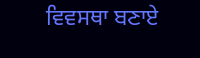ਵਿਵਸਥਾ ਬਣਾਏ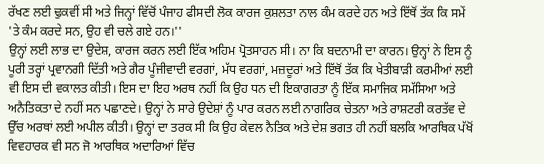ਰੱਖਣ ਲਈ ਢੁਕਵੀਂ ਸੀ ਅਤੇ ਜਿਨ੍ਹਾਂ ਵਿੱਚੋਂ ਪੰਜਾਹ ਫੀਸਦੀ ਲੋਕ ਕਾਰਜ ਕੁਸ਼ਲਤਾ ਨਾਲ ਕੰਮ ਕਰਦੇ ਹਨ ਅਤੇ ਇੱਥੋਂ ਤੱਕ ਕਿ ਸਮੇਂ 'ਤੇ ਕੰਮ ਕਰਦੇ ਸਨ, ਉਹ ਵੀ ਚਲੇ ਗਏ ਹਨ।''
ਉਨ੍ਹਾਂ ਲਈ ਲਾਭ ਦਾ ਉਦੇਸ਼, ਕਾਰਜ ਕਰਨ ਲਈ ਇੱਕ ਅਹਿਮ ਪ੍ਰੋਤਸਾਹਨ ਸੀ। ਨਾ ਕਿ ਬਦਨਾਮੀ ਦਾ ਕਾਰਨ। ਉਨ੍ਹਾਂ ਨੇ ਇਸ ਨੂੰ ਪੂਰੀ ਤਰ੍ਹਾਂ ਪ੍ਰਵਾਨਗੀ ਦਿੱਤੀ ਅਤੇ ਗੈਰ ਪੂੰਜੀਵਾਦੀ ਵਰਗਾਂ, ਮੱਧ ਵਰਗਾਂ, ਮਜ਼ਦੂਰਾਂ ਅਤੇ ਇੱਥੋਂ ਤੱਕ ਕਿ ਖੇਤੀਬਾੜੀ ਕਰਮੀਆਂ ਲਈ ਵੀ ਇਸ ਦੀ ਵਕਾਲਤ ਕੀਤੀ। ਇਸ ਦਾ ਇਹ ਅਰਥ ਨਹੀਂ ਕਿ ਉਹ ਧਨ ਦੀ ਇਕਾਗਰਤਾ ਨੂੰ ਇੱਕ ਸਮਾਜਿਕ ਸਮੱਸਿਆ ਅਤੇ ਅਨੈਤਿਕਤਾ ਦੇ ਨਹੀਂ ਸਨ ਪਛਾਣਦੇ। ਉਨ੍ਹਾਂ ਨੇ ਸਾਰੇ ਉਦੇਸ਼ਾਂ ਨੂੰ ਪਾਰ ਕਰਨ ਲਈ ਨਾਗਰਿਕ ਚੇਤਨਾ ਅਤੇ ਰਾਸ਼ਟਰੀ ਕਰਤੱਵ ਦੇ ਉੱਚ ਅਰਥਾਂ ਲਈ ਅਪੀਲ ਕੀਤੀ। ਉਨ੍ਹਾਂ ਦਾ ਤਰਕ ਸੀ ਕਿ ਉਹ ਕੇਵਲ ਨੈਤਿਕ ਅਤੇ ਦੇਸ਼ ਭਗਤ ਹੀ ਨਹੀਂ ਬਲਕਿ ਆਰਥਿਕ ਪੱਖੋਂ ਵਿਵਹਾਰਕ ਵੀ ਸਨ ਜੋ ਆਰਥਿਕ ਅਦਾਰਿਆਂ ਵਿੱਚ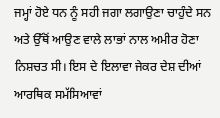ਜਮ੍ਹਾਂ ਹੋਏ ਧਨ ਨੂੰ ਸਹੀ ਜਗਾ ਲਗਾਉਣਾ ਚਾਹੁੰਦੇ ਸਨ ਅਤੇ ਉੱਥੋਂ ਆਉਣ ਵਾਲੇ ਲਾਭਾਂ ਨਾਲ ਅਮੀਰ ਹੋਣਾ ਨਿਸ਼ਚਤ ਸੀ। ਇਸ ਦੇ ਇਲਾਵਾ ਜੇਕਰ ਦੇਸ਼ ਦੀਆਂ ਆਰਥਿਕ ਸਮੱਸਿਆਵਾਂ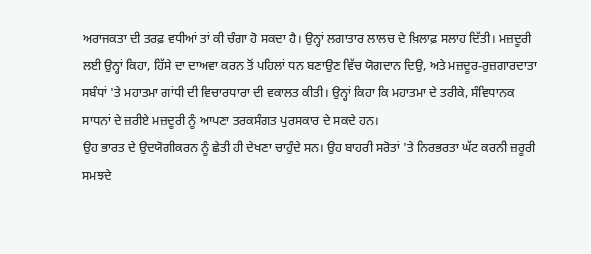ਅਰਾਜਕਤਾ ਦੀ ਤਰਫ਼ ਵਧੀਆਂ ਤਾਂ ਕੀ ਚੰਗਾ ਹੋ ਸਕਦਾ ਹੈ। ਉਨ੍ਹਾਂ ਲਗਾਤਾਰ ਲਾਲਚ ਦੇ ਖ਼ਿਲਾਫ਼ ਸਲਾਹ ਦਿੱਤੀ। ਮਜ਼ਦੂਰੀ ਲਈ ਉਨ੍ਹਾਂ ਕਿਹਾ, ਹਿੱਸੇ ਦਾ ਦਾਅਵਾ ਕਰਨ ਤੋਂ ਪਹਿਲਾਂ ਧਨ ਬਣਾਉਣ ਵਿੱਚ ਯੋਗਦਾਨ ਦਿਉ, ਅਤੇ ਮਜ਼ਦੂਰ-ਰੁਜ਼ਗਾਰਦਾਤਾ ਸਬੰਧਾਂ 'ਤੇ ਮਹਾਤਮਾ ਗਾਂਧੀ ਦੀ ਵਿਚਾਰਧਾਰਾ ਦੀ ਵਕਾਲਤ ਕੀਤੀ। ਉਨ੍ਹਾਂ ਕਿਹਾ ਕਿ ਮਹਾਤਮਾ ਦੇ ਤਰੀਕੇ, ਸੰਵਿਧਾਨਕ ਸਾਧਨਾਂ ਦੇ ਜ਼ਰੀਏ ਮਜ਼ਦੂਰੀ ਨੂੰ ਆਪਣਾ ਤਰਕਸੰਗਤ ਪੁਰਸਕਾਰ ਦੇ ਸਕਦੇ ਹਨ।
ਉਹ ਭਾਰਤ ਦੇ ਉਦਯੋਗੀਕਰਨ ਨੂੰ ਛੇਤੀ ਹੀ ਦੇਖਣਾ ਚਾਹੁੰਦੇ ਸਨ। ਉਹ ਬਾਹਰੀ ਸਰੋਤਾਂ 'ਤੇ ਨਿਰਭਰਤਾ ਘੱਟ ਕਰਨੀ ਜ਼ਰੂਰੀ ਸਮਝਦੇ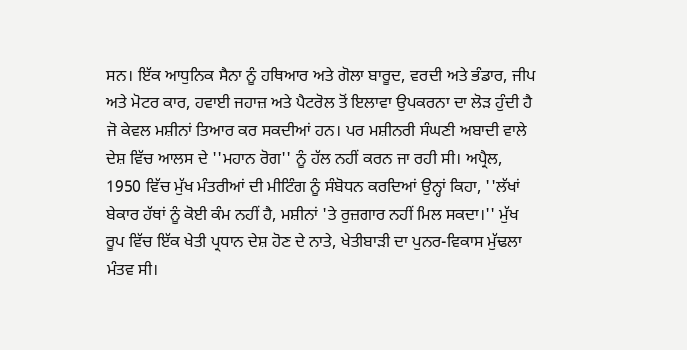ਸਨ। ਇੱਕ ਆਧੁਨਿਕ ਸੈਨਾ ਨੂੰ ਹਥਿਆਰ ਅਤੇ ਗੋਲਾ ਬਾਰੂਦ, ਵਰਦੀ ਅਤੇ ਭੰਡਾਰ, ਜੀਪ ਅਤੇ ਮੋਟਰ ਕਾਰ, ਹਵਾਈ ਜਹਾਜ਼ ਅਤੇ ਪੈਟਰੋਲ ਤੋਂ ਇਲਾਵਾ ਉਪਕਰਨਾ ਦਾ ਲੋੜ ਹੁੰਦੀ ਹੈ ਜੋ ਕੇਵਲ ਮਸ਼ੀਨਾਂ ਤਿਆਰ ਕਰ ਸਕਦੀਆਂ ਹਨ। ਪਰ ਮਸ਼ੀਨਰੀ ਸੰਘਣੀ ਅਬਾਦੀ ਵਾਲੇ ਦੇਸ਼ ਵਿੱਚ ਆਲਸ ਦੇ ''ਮਹਾਨ ਰੋਗ'' ਨੂੰ ਹੱਲ ਨਹੀਂ ਕਰਨ ਜਾ ਰਹੀ ਸੀ। ਅਪ੍ਰੈਲ, 1950 ਵਿੱਚ ਮੁੱਖ ਮੰਤਰੀਆਂ ਦੀ ਮੀਟਿੰਗ ਨੂੰ ਸੰਬੋਧਨ ਕਰਦਿਆਂ ਉਨ੍ਹਾਂ ਕਿਹਾ, ''ਲੱਖਾਂ ਬੇਕਾਰ ਹੱਥਾਂ ਨੂੰ ਕੋਈ ਕੰਮ ਨਹੀਂ ਹੈ, ਮਸ਼ੀਨਾਂ 'ਤੇ ਰੁਜ਼ਗਾਰ ਨਹੀਂ ਮਿਲ ਸਕਦਾ।'' ਮੁੱਖ ਰੂਪ ਵਿੱਚ ਇੱਕ ਖੇਤੀ ਪ੍ਰਧਾਨ ਦੇਸ਼ ਹੋਣ ਦੇ ਨਾਤੇ, ਖੇਤੀਬਾੜੀ ਦਾ ਪੁਨਰ-ਵਿਕਾਸ ਮੁੱਢਲਾ ਮੰਤਵ ਸੀ।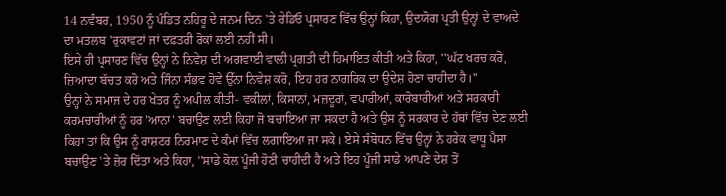14 ਨਵੰਬਰ, 1950 ਨੂੰ ਪੰਡਿਤ ਨਹਿਰੂ ਦੇ ਜਨਮ ਦਿਨ 'ਤੇ ਰੇਡਿਓ ਪ੍ਰਸਾਰਣ ਵਿੱਚ ਉਨ੍ਹਾਂ ਕਿਹਾ, ਉਦਯੋਗ ਪ੍ਰਤੀ ਉਨ੍ਹਾਂ ਦੇ ਵਾਅਦੇ ਦਾ ਮਤਲਬ 'ਰੁਕਾਵਟਾਂ ਜਾਂ ਦਫ਼ਤਰੀ ਰੋਕਾਂ ਲਈ ਨਹੀਂ ਸੀ।
ਇਸੇ ਹੀ ਪ੍ਰਸਾਰਣ ਵਿੱਚ ਉਨ੍ਹਾਂ ਨੇ ਨਿਵੇਸ਼ ਦੀ ਅਗਵਾਈ ਵਾਲੀ ਪ੍ਰਗਤੀ ਦੀ ਹਿਮਾਇਤ ਕੀਤੀ ਅਤੇ ਕਿਹਾ, ''ਘੱਟ ਖਰਚ ਕਰੋ, ਜ਼ਿਆਦਾ ਬੱਚਤ ਕਰੋ ਅਤੇ ਜਿੰਨਾ ਸੰਭਵ ਹੋਵੇ ਉੱਨਾ ਨਿਵੇਸ਼ ਕਰੋ, ਇਹ ਹਰ ਨਾਗਰਿਕ ਦਾ ਉਦੇਸ਼ ਹੋਣਾ ਚਾਹੀਦਾ ਹੈ।''
ਉਨ੍ਹਾਂ ਨੇ ਸਮਾਜ ਦੇ ਹਰ ਖੇਤਰ ਨੂੰ ਅਪੀਲ ਕੀਤੀ- ਵਕੀਲਾਂ, ਕਿਸਾਨਾਂ, ਮਜ਼ਦੂਰਾਂ, ਵਪਾਰੀਆਂ, ਕਾਰੋਬਾਰੀਆਂ ਅਤੇ ਸਰਕਾਰੀ ਕਰਮਚਾਰੀਆਂ ਨੂੰ ਹਰ 'ਆਨਾ' ਬਚਾਉਣ ਲਈ ਕਿਹਾ ਜੋ ਬਚਾਇਆ ਜਾ ਸਕਦਾ ਹੈ ਅਤੇ ਉਸ ਨੂੰ ਸਰਕਾਰ ਦੇ ਹੱਥਾਂ ਵਿੱਚ ਦੇਣ ਲਈ ਕਿਹਾ ਤਾਂ ਕਿ ਉਸ ਨੂੰ ਰਾਸ਼ਟਰ ਨਿਰਮਾਣ ਦੇ ਕੰਮਾਂ ਵਿੱਚ ਲਗਾਇਆ ਜਾ ਸਕੇ। ਏਸੇ ਸੰਬੋਧਨ ਵਿੱਚ ਉਨ੍ਹਾਂ ਨੇ ਹਰੇਕ ਵਾਧੂ ਪੈਸਾ ਬਚਾਉਣ 'ਤੇ ਜ਼ੋਰ ਦਿੱਤਾ ਅਤੇ ਕਿਹਾ, ''ਸਾਡੇ ਕੋਲ ਪੂੰਜੀ ਹੋਣੀ ਚਾਹੀਦੀ ਹੈ ਅਤੇ ਇਹ ਪੂੰਜੀ ਸਾਡੇ ਆਪਣੇ ਦੇਸ਼ ਤੋਂ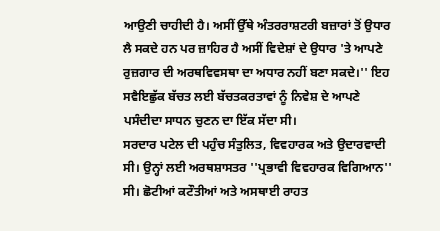ਆਉਣੀ ਚਾਹੀਦੀ ਹੈ। ਅਸੀਂ ਉੱਥੇ ਅੰਤਰਰਾਸ਼ਟਰੀ ਬਜ਼ਾਰਾਂ ਤੋਂ ਉਧਾਰ ਲੈ ਸਕਦੇ ਹਨ ਪਰ ਜ਼ਾਹਿਰ ਹੈ ਅਸੀਂ ਵਿਦੇਸ਼ਾਂ ਦੇ ਉਧਾਰ 'ਤੇ ਆਪਣੇ ਰੁਜ਼ਗਾਰ ਦੀ ਅਰਥਵਿਵਸਥਾ ਦਾ ਅਧਾਰ ਨਹੀਂ ਬਣਾ ਸਕਦੇ।'' ਇਹ ਸਵੈਇਛੁੱਕ ਬੱਚਤ ਲਈ ਬੱਚਤਕਰਤਾਵਾਂ ਨੂੰ ਨਿਵੇਸ਼ ਦੇ ਆਪਣੇ ਪਸੰਦੀਦਾ ਸਾਧਨ ਚੁਣਨ ਦਾ ਇੱਕ ਸੱਦਾ ਸੀ।
ਸਰਦਾਰ ਪਟੇਲ ਦੀ ਪਹੁੰਚ ਸੰਤੁਲਿਤ, ਵਿਵਹਾਰਕ ਅਤੇ ਉਦਾਰਵਾਦੀ ਸੀ। ਉਨ੍ਹਾਂ ਲਈ ਅਰਥਸ਼ਾਸਤਰ ''ਪ੍ਰਭਾਵੀ ਵਿਵਹਾਰਕ ਵਿਗਿਆਨ'' ਸੀ। ਛੋਟੀਆਂ ਕਟੌਤੀਆਂ ਅਤੇ ਅਸਥਾਈ ਰਾਹਤ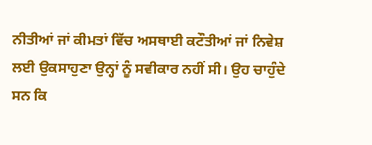ਨੀਤੀਆਂ ਜਾਂ ਕੀਮਤਾਂ ਵਿੱਚ ਅਸਥਾਈ ਕਟੌਤੀਆਂ ਜਾਂ ਨਿਵੇਸ਼ ਲਈ ਉਕਸਾਹੁਣਾ ਉਨ੍ਹਾਂ ਨੂੰ ਸਵੀਕਾਰ ਨਹੀਂ ਸੀ। ਉਹ ਚਾਹੁੰਦੇ ਸਨ ਕਿ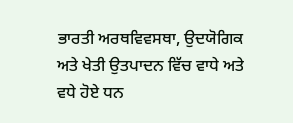ਭਾਰਤੀ ਅਰਥਵਿਵਸਥਾ, ਉਦਯੋਗਿਕ ਅਤੇ ਖੇਤੀ ਉਤਪਾਦਨ ਵਿੱਚ ਵਾਧੇ ਅਤੇ ਵਧੇ ਹੋਏ ਧਨ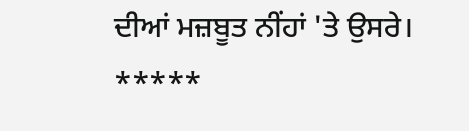ਦੀਆਂ ਮਜ਼ਬੂਤ ਨੀਂਹਾਂ 'ਤੇ ਉਸਰੇ।
*****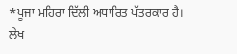*ਪੂਜਾ ਮਹਿਰਾ ਦਿੱਲੀ ਅਧਾਰਿਤ ਪੱਤਰਕਾਰ ਹੈ।
ਲੇਖ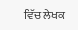ਵਿੱਚ ਲੇਖਕ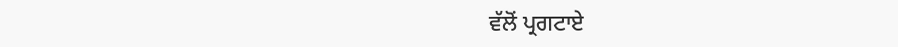ਵੱਲੋਂ ਪ੍ਰਗਟਾਏ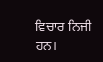ਵਿਚਾਰ ਨਿਜੀ ਹਨ।